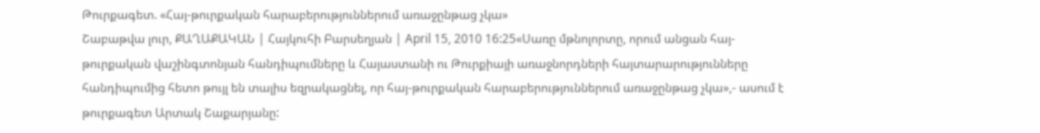Թուրքագետ. «Հայ-թուրքական հարաբերություններում առաջընթաց չկա»
Շաբաթվա լուր, ՔԱՂԱՔԱԿԱՆ | Հայկուհի Բարսեղյան | April 15, 2010 16:25«Սառը մթնոլորտը, որում անցան հայ-թուրքական վաշինգտոնյան հանդիպումները և Հայաստանի ու Թուրքիայի առաջնորդների հայտարարությունները հանդիպումից հետո թույլ են տալիս եզրակացնել, որ հայ-թուրքական հարաբերություններում առաջընթաց չկա»,- ասում է թուրքագետ Արտակ Շաքարյանը: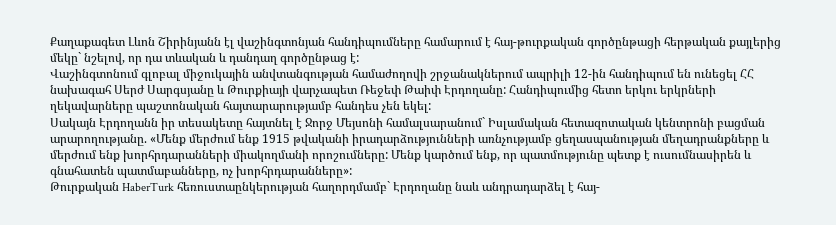Քաղաքագետ Լևոն Շիրինյանն էլ վաշինգտոնյան հանդիպումները համարում է հայ-թուրքական գործընթացի հերթական քայլերից մեկը` նշելով, որ դա տևական և դանդաղ գործընթաց է:
Վաշինգտոնում գլոբալ միջուկային անվտանգության համաժողովի շրջանակներում ապրիլի 12-ին հանդիպում են ունեցել ՀՀ նախագահ Սերժ Սարգսյանը և Թուրքիայի վարչապետ Ռեջեփ Թաիփ Էրդողանը: Հանդիպումից հետո երկու երկրների ղեկավարները պաշտոնական հայտարարությամբ հանդես չեն եկել:
Սակայն Էրդողանն իր տեսակետը հայտնել է Ջորջ Մեյսոնի համալսարանում` Իսլամական հետազոտական կենտրոնի բացման արարողությանը. «Մենք մերժում ենք 1915 թվականի իրադարձությունների առնչությամբ ցեղասպանության մեղադրանքները և մերժում ենք խորհրդարանների միակողմանի որոշումները: Մենք կարծում ենք, որ պատմությունը պետք է ուսումնասիրեն և գնահատեն պատմաբանները, ոչ խորհրդարանները»:
Թուրքական HaberTurk հեռուստաընկերության հաղորդմամբ` Էրդողանը նաև անդրադարձել է հայ-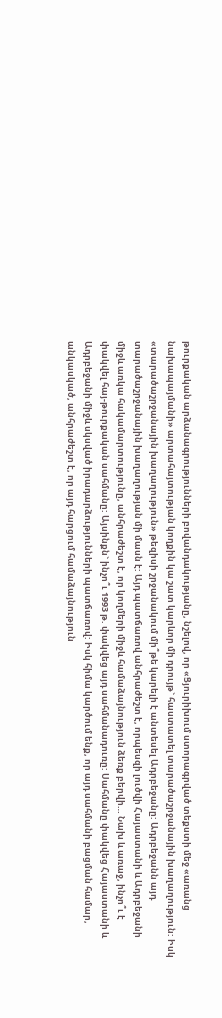թուրքական արձանագրությունների բովանդակությանը, նշելով, որ «Ցյուրիխում ստորագրված տեքստի մեջ «առանց նախապայմանի» արտահայտության կողքին կա շատ կարևոր մի դրույթ` հաստատել տարածաշրջանային խաղաղություն: Իսկ «տարածաշրջանային խաղաղություն» թեզիսի շրջանակում մի՞թե կարելի է անտեսել Ադրբեջանը: Ադրբեջանն այդ տարածաշրջանային խաղաղության մի մասն է: Այդ պատճառով անհրաժեշտ է, որպեսզի լուծվի Հայաստանի և Ադրբեջանի միջև առկա հակամարտությունը, անհրաժեշտ է, որ կողմերի միջև համաձայնություն ձեռք բերվի… Նախ և առաջ, ինչո՞ւ է փակվել հայ-թուրքական սահմանը: Այսինքն` ինչո՞ւ 1993 թ. փակվեց այդ սահմանադուռը: Սահմանը փակվեց Հայաստանի և Ադրբեջանի միջև սկսված իրադարձությունների պատճառով: Իսկ հիմա կարծում ենք, որ այդ սահմանի բացման համար, անկասկած, անհրաժեշտ է, որ այդ հարցում համաձայնություն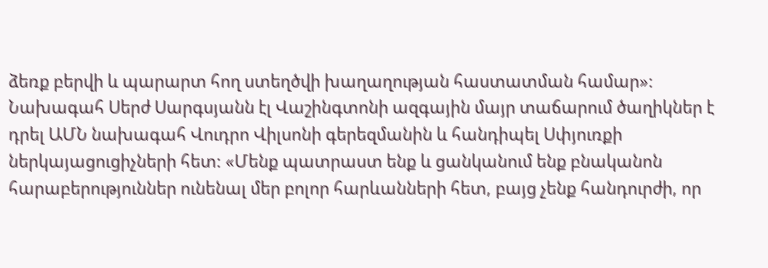ձեռք բերվի և պարարտ հող ստեղծվի խաղաղության հաստատման համար»:
Նախագահ Սերժ Սարգսյանն էլ Վաշինգտոնի ազգային մայր տաճարում ծաղիկներ է դրել ԱՄՆ նախագահ Վուդրո Վիլսոնի գերեզմանին և հանդիպել Սփյուռքի ներկայացուցիչների հետ: «Մենք պատրաստ ենք և ցանկանում ենք բնականոն հարաբերություններ ունենալ մեր բոլոր հարևանների հետ, բայց չենք հանդուրժի, որ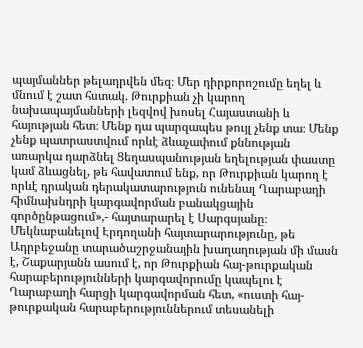պայմաններ թելադրվեն մեզ։ Մեր դիրքորոշումը եղել և մնում է շատ հստակ. Թուրքիան չի կարող նախապայմանների լեզվով խոսել Հայաստանի և հայության հետ։ Մենք դա պարզապես թույլ չենք տա։ Մենք չենք պատրաստվում որևէ ձևաչափում քննության առարկա դարձնել Ցեղասպանության եղելության փաստը կամ ձևացնել, թե հավատում ենք, որ Թուրքիան կարող է որևէ դրական դերակատարություն ունենալ Ղարաբաղի հիմնախնդրի կարգավորման բանակցային գործընթացում»,- հայտարարել է Սարգսյանը։
Մեկնաբանելով Էրդողանի հայտարարությունը, թե Ադրբեջանը տարածաշրջանային խաղաղության մի մասն է, Շաքարյանն ասում է, որ Թուրքիան հայ-թուրքական հարաբերությունների կարգավորումը կապելու է Ղարաբաղի հարցի կարգավորման հետ, «ուստի հայ-թուրքական հարաբերություններում տեսանելի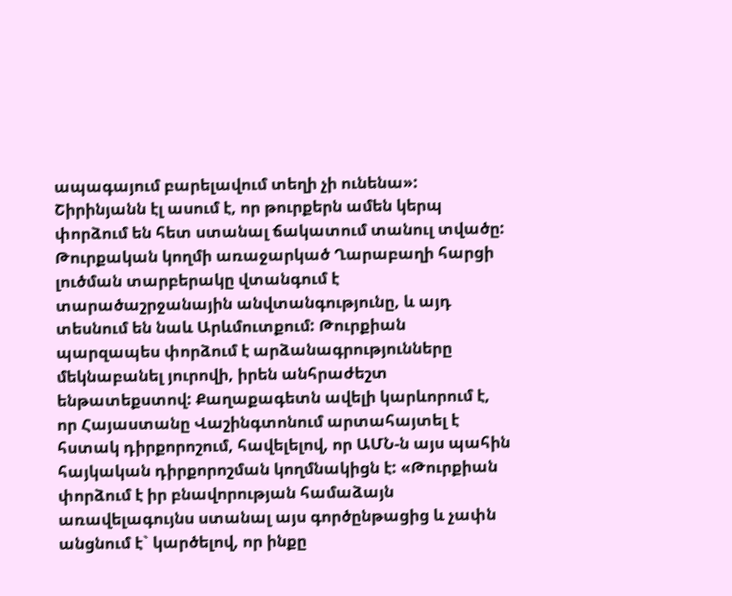ապագայում բարելավում տեղի չի ունենա»:
Շիրինյանն էլ ասում է, որ թուրքերն ամեն կերպ փորձում են հետ ստանալ ճակատում տանուլ տվածը: Թուրքական կողմի առաջարկած Ղարաբաղի հարցի լուծման տարբերակը վտանգում է տարածաշրջանային անվտանգությունը, և այդ տեսնում են նաև Արևմուտքում: Թուրքիան պարզապես փորձում է արձանագրությունները մեկնաբանել յուրովի, իրեն անհրաժեշտ ենթատեքստով: Քաղաքագետն ավելի կարևորում է, որ Հայաստանը Վաշինգտոնում արտահայտել է հստակ դիրքորոշում, հավելելով, որ ԱՄՆ-ն այս պահին հայկական դիրքորոշման կողմնակիցն է: «Թուրքիան փորձում է իր բնավորության համաձայն առավելագույնս ստանալ այս գործընթացից և չափն անցնում է` կարծելով, որ ինքը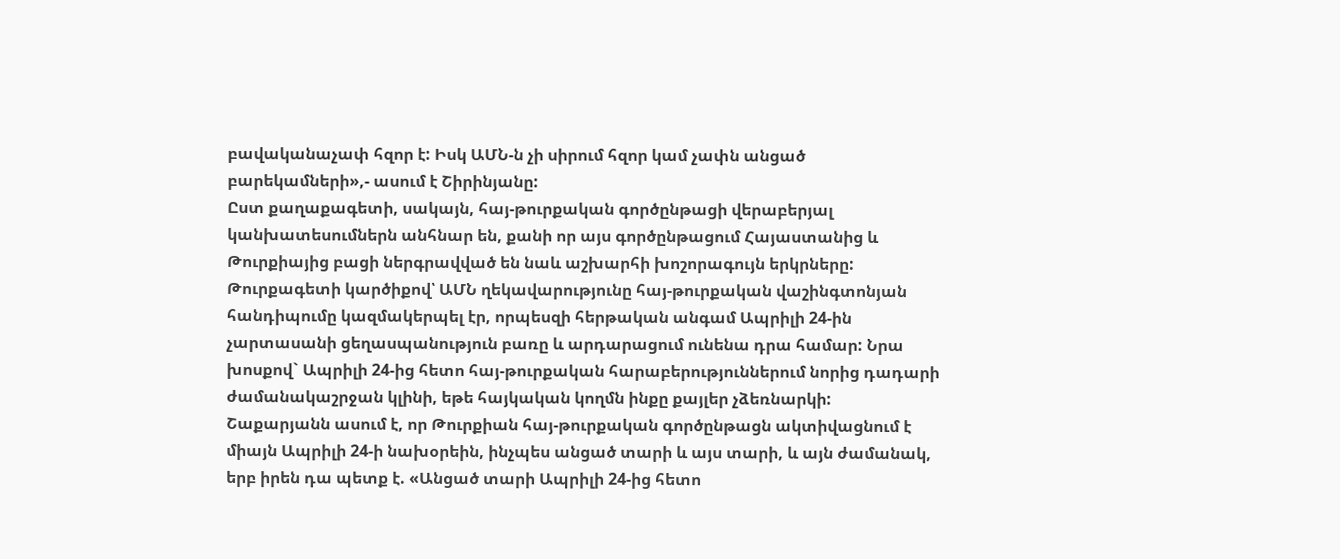բավականաչափ հզոր է: Իսկ ԱՄՆ-ն չի սիրում հզոր կամ չափն անցած բարեկամների»,- ասում է Շիրինյանը:
Ըստ քաղաքագետի, սակայն, հայ-թուրքական գործընթացի վերաբերյալ կանխատեսումներն անհնար են, քանի որ այս գործընթացում Հայաստանից և Թուրքիայից բացի ներգրավված են նաև աշխարհի խոշորագույն երկրները:
Թուրքագետի կարծիքով՝ ԱՄՆ ղեկավարությունը հայ-թուրքական վաշինգտոնյան հանդիպումը կազմակերպել էր, որպեսզի հերթական անգամ Ապրիլի 24-ին չարտասանի ցեղասպանություն բառը և արդարացում ունենա դրա համար: Նրա խոսքով` Ապրիլի 24-ից հետո հայ-թուրքական հարաբերություններում նորից դադարի ժամանակաշրջան կլինի, եթե հայկական կողմն ինքը քայլեր չձեռնարկի:
Շաքարյանն ասում է, որ Թուրքիան հայ-թուրքական գործընթացն ակտիվացնում է միայն Ապրիլի 24-ի նախօրեին, ինչպես անցած տարի և այս տարի, և այն ժամանակ, երբ իրեն դա պետք է. «Անցած տարի Ապրիլի 24-ից հետո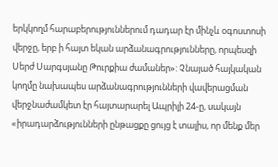երկկողմ հարաբերություններում դադար էր մինչև օգոստոսի վերջը, երբ ի հայտ եկան արձանագրությունները, որպեսզի Սերժ Սարգսյանը Թուրքիա ժամաներ»: Չնայած հայկական կողմը նախապես արձանագրությունների վավերացման վերջնաժամկետ էր հայտարարել Ապրիլի 24-ը, սակայն «իրադարձությունների ընթացքը ցույց է տալիս, որ մենք մեր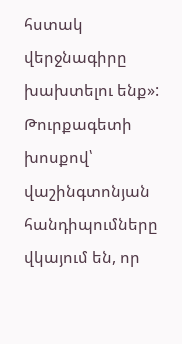հստակ վերջնագիրը խախտելու ենք»: Թուրքագետի խոսքով՝ վաշինգտոնյան հանդիպումները վկայում են, որ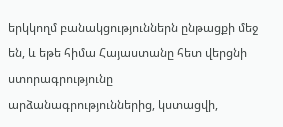երկկողմ բանակցություններն ընթացքի մեջ են, և եթե հիմա Հայաստանը հետ վերցնի ստորագրությունը արձանագրություններից, կստացվի,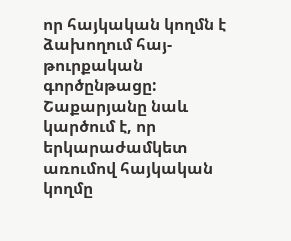որ հայկական կողմն է ձախողում հայ-թուրքական գործընթացը:
Շաքարյանը նաև կարծում է, որ երկարաժամկետ առումով հայկական կողմը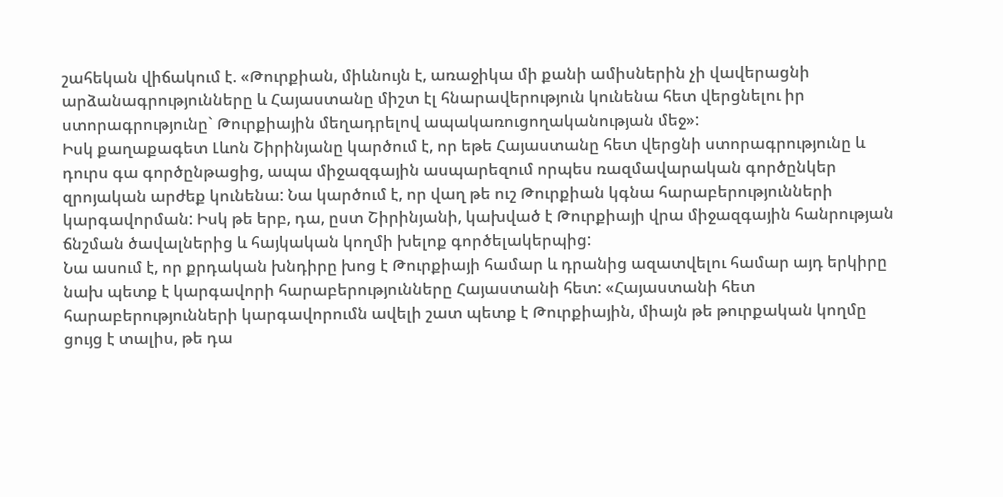շահեկան վիճակում է. «Թուրքիան, միևնույն է, առաջիկա մի քանի ամիսներին չի վավերացնի արձանագրությունները և Հայաստանը միշտ էլ հնարավերություն կունենա հետ վերցնելու իր ստորագրությունը` Թուրքիային մեղադրելով ապակառուցողականության մեջ»:
Իսկ քաղաքագետ Լևոն Շիրինյանը կարծում է, որ եթե Հայաստանը հետ վերցնի ստորագրությունը և դուրս գա գործընթացից, ապա միջազգային ասպարեզում որպես ռազմավարական գործընկեր զրոյական արժեք կունենա: Նա կարծում է, որ վաղ թե ուշ Թուրքիան կգնա հարաբերությունների կարգավորման: Իսկ թե երբ, դա, ըստ Շիրինյանի, կախված է Թուրքիայի վրա միջազգային հանրության ճնշման ծավալներից և հայկական կողմի խելոք գործելակերպից:
Նա ասում է, որ քրդական խնդիրը խոց է Թուրքիայի համար և դրանից ազատվելու համար այդ երկիրը նախ պետք է կարգավորի հարաբերությունները Հայաստանի հետ: «Հայաստանի հետ հարաբերությունների կարգավորումն ավելի շատ պետք է Թուրքիային, միայն թե թուրքական կողմը ցույց է տալիս, թե դա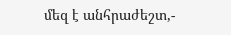մեզ է անհրաժեշտ,-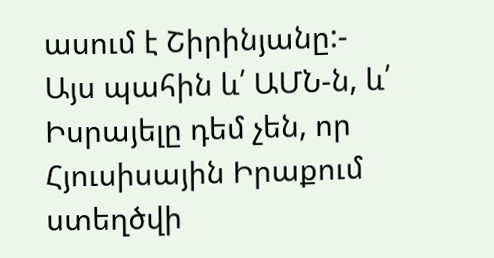ասում է Շիրինյանը:- Այս պահին և՛ ԱՄՆ-ն, և՛ Իսրայելը դեմ չեն, որ Հյուսիսային Իրաքում ստեղծվի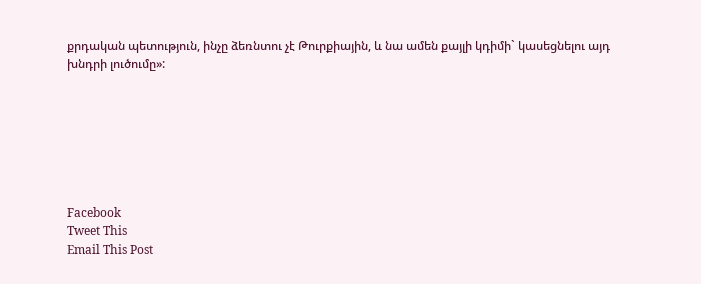քրդական պետություն, ինչը ձեռնտու չէ Թուրքիային, և նա ամեն քայլի կդիմի` կասեցնելու այդ խնդրի լուծումը»:







Facebook
Tweet This
Email This Post